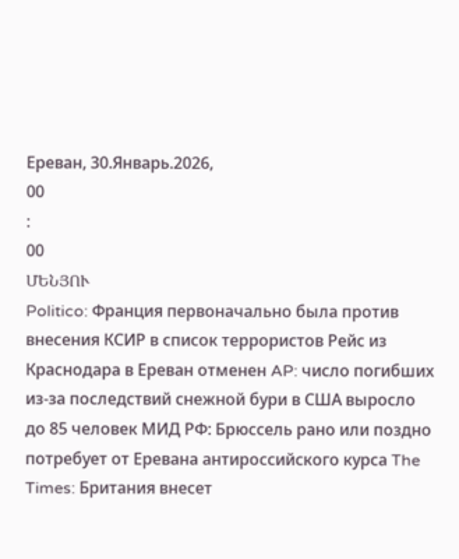Ереван, 30.Январь.2026,
00
:
00
ՄԵՆՅՈՒ
Politico: Франция первоначально была против внесения КСИР в список террористов Рейс из Краснодара в Ереван отменен AP: число погибших из-за последствий снежной бури в США выросло до 85 человек МИД РФ: Брюссель рано или поздно потребует от Еревана антироссийского курса The Times: Британия внесет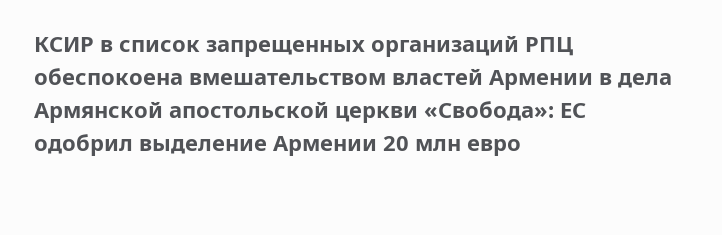КСИР в список запрещенных организаций РПЦ обеспокоена вмешательством властей Армении в дела Армянской апостольской церкви «Свобода»: ЕС одобрил выделение Армении 20 млн евро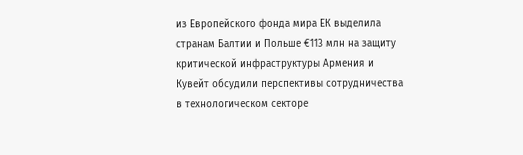из Европейского фонда мира ЕК выделила странам Балтии и Польше €113 млн на защиту критической инфраструктуры Армения и Кувейт обсудили перспективы сотрудничества в технологическом секторе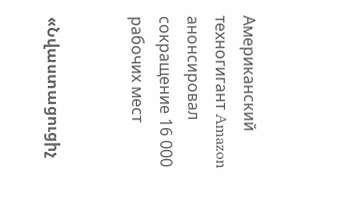Американский техногигант Amazon анонсировал сокращение 16 000 рабочих мест


«Նվաստացուցիչ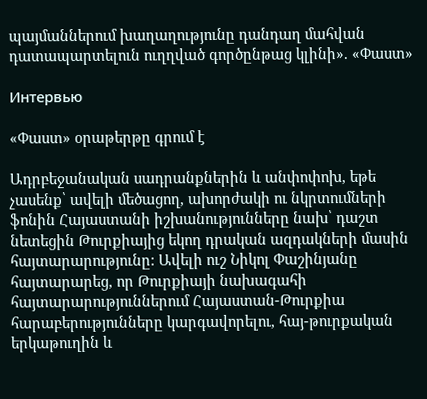պայմաններում խաղաղությունը դանդաղ մահվան դատապարտելուն ուղղված գործընթաց կլինի». «Փաստ»

Интервью

«Փաստ» օրաթերթը գրում է

Ադրբեջանական սադրանքներին և անփոփոխ, եթե չասենք՝ ավելի մեծացող, ախորժակի ու նկրտումների ֆոնին Հայաստանի իշխանությունները նախ՝ դաշտ նետեցին Թուրքիայից եկող դրական ազդակների մասին հայտարարությունը: Ավելի ուշ Նիկոլ Փաշինյանը հայտարարեց, որ Թուրքիայի նախագահի հայտարարություններում Հայաստան-Թուրքիա հարաբերությունները կարգավորելու, հայ-թուրքական երկաթուղին և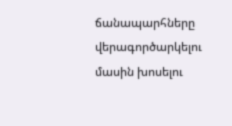ճանապարհները վերագործարկելու մասին խոսելու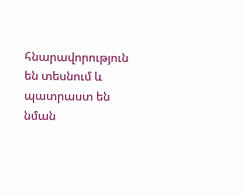հնարավորություն են տեսնում և պատրաստ են նման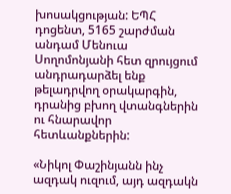խոսակցության: ԵՊՀ դոցենտ, 5165 շարժման անդամ Մենուա Սողոմոնյանի հետ զրույցում անդրադարձել ենք թելադրվող օրակարգին, դրանից բխող վտանգներին ու հնարավոր հետևանքներին:

«Նիկոլ Փաշինյանն ինչ ազդակ ուզում, այդ ազդակն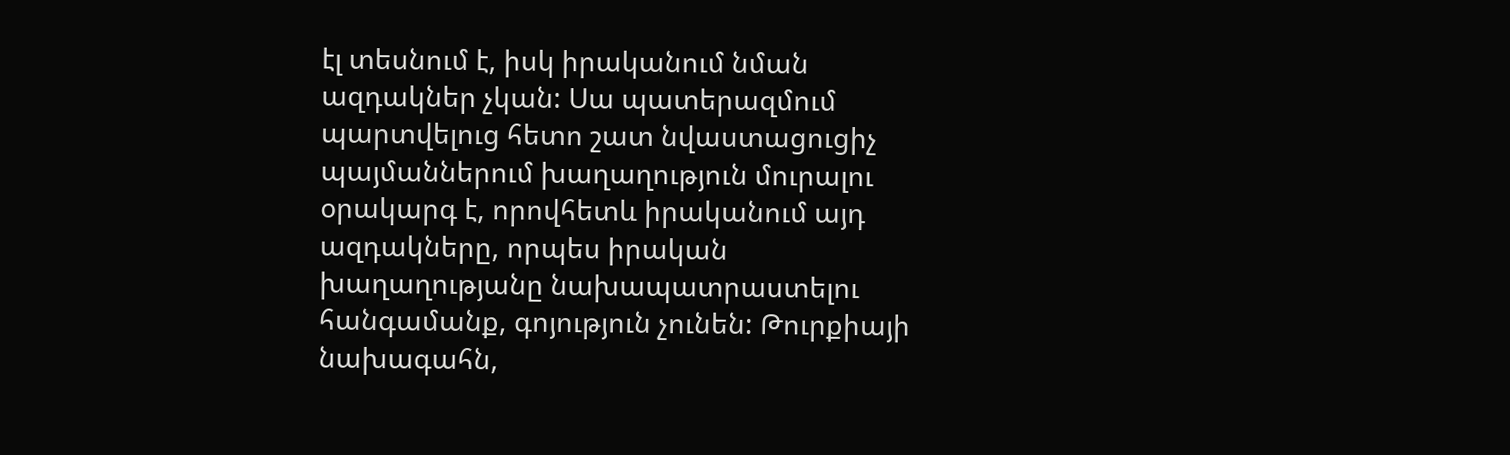էլ տեսնում է, իսկ իրականում նման ազդակներ չկան: Սա պատերազմում պարտվելուց հետո շատ նվաստացուցիչ պայմաններում խաղաղություն մուրալու օրակարգ է, որովհետև իրականում այդ ազդակները, որպես իրական խաղաղությանը նախապատրաստելու հանգամանք, գոյություն չունեն: Թուրքիայի նախագահն,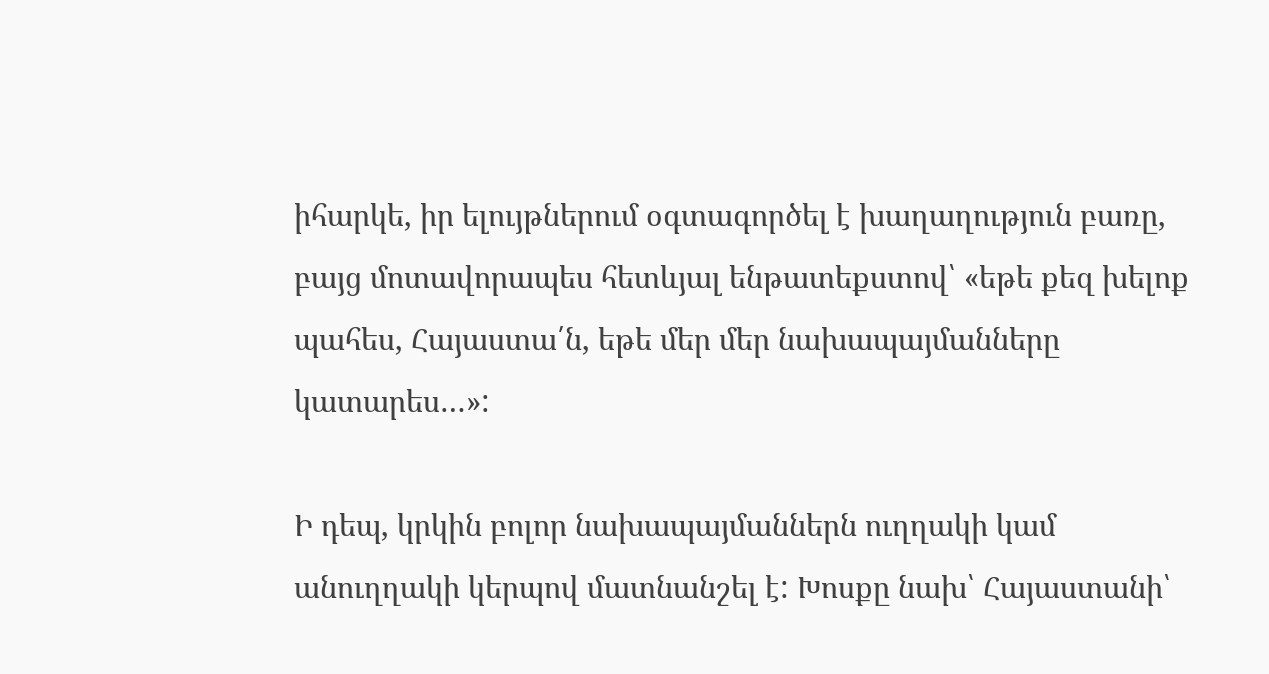իհարկե, իր ելույթներում օգտագործել է խաղաղություն բառը, բայց մոտավորապես հետևյալ ենթատեքստով՝ «եթե քեզ խելոք պահես, Հայաստա՛ն, եթե մեր մեր նախապայմանները կատարես…»:

Ի դեպ, կրկին բոլոր նախապայմաններն ուղղակի կամ անուղղակի կերպով մատնանշել է: Խոսքը նախ՝ Հայաստանի՝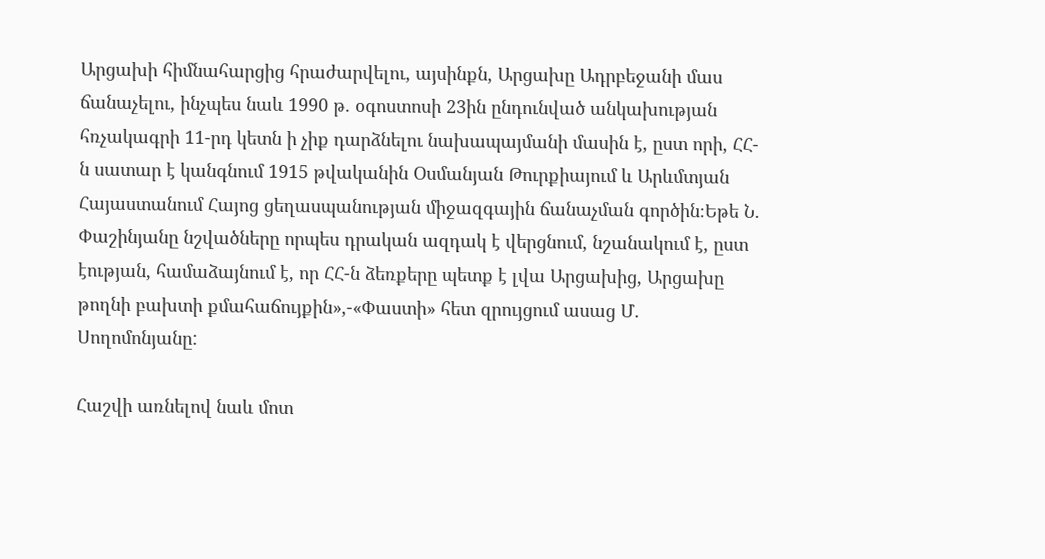Արցախի հիմնահարցից հրաժարվելու, այսինքն, Արցախը Ադրբեջանի մաս ճանաչելու, ինչպես նաև 1990 թ. օգոստոսի 23ին ընդունված անկախության հռչակագրի 11-րդ կետն ի չիք դարձնելու նախապայմանի մասին է, ըստ որի, ՀՀ-ն սատար է կանգնում 1915 թվականին Օսմանյան Թուրքիայում և Արևմտյան Հայաստանում Հայոց ցեղասպանության միջազգային ճանաչման գործին։Եթե Ն. Փաշինյանը նշվածները որպես դրական ազդակ է վերցնում, նշանակում է, ըստ էության, համաձայնում է, որ ՀՀ-ն ձեռքերը պետք է լվա Արցախից, Արցախը թողնի բախտի քմահաճույքին»,-«Փաստի» հետ զրույցում ասաց Մ. Սողոմոնյանը:

Հաշվի առնելով նաև մոտ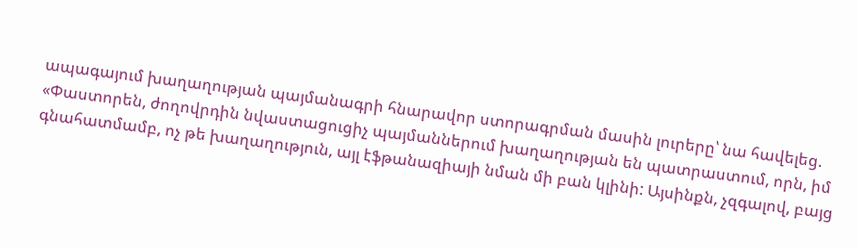ապագայում խաղաղության պայմանագրի հնարավոր ստորագրման մասին լուրերը՝ նա հավելեց. «Փաստորեն, ժողովրդին նվաստացուցիչ պայմաններում խաղաղության են պատրաստում, որն, իմ գնահատմամբ, ոչ թե խաղաղություն, այլ էֆթանազիայի նման մի բան կլինի: Այսինքն, չզգալով, բայց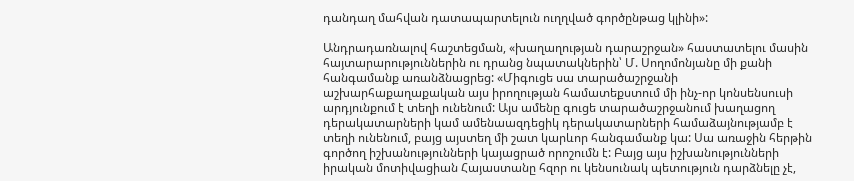դանդաղ մահվան դատապարտելուն ուղղված գործընթաց կլինի»:

Անդրադառնալով հաշտեցման, «խաղաղության դարաշրջան» հաստատելու մասին հայտարարություններին ու դրանց նպատակներին՝ Մ. Սողոմոնյանը մի քանի հանգամանք առանձնացրեց: «Միգուցե սա տարածաշրջանի աշխարհաքաղաքական այս իրողության համատեքստում մի ինչ-որ կոնսենսուսի արդյունքում է տեղի ունենում: Այս ամենը գուցե տարածաշրջանում խաղացող դերակատարների կամ ամենաազդեցիկ դերակատարների համաձայնությամբ է տեղի ունենում, բայց այստեղ մի շատ կարևոր հանգամանք կա: Սա առաջին հերթին գործող իշխանությունների կայացրած որոշումն է: Բայց այս իշխանությունների իրական մոտիվացիան Հայաստանը հզոր ու կենսունակ պետություն դարձնելը չէ,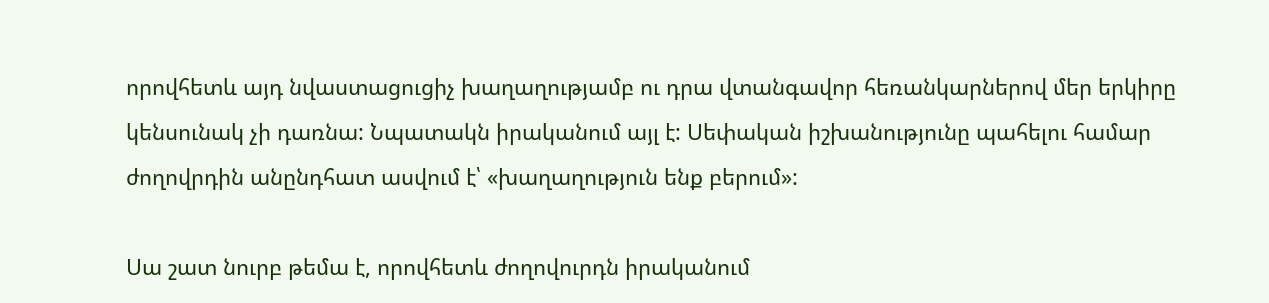որովհետև այդ նվաստացուցիչ խաղաղությամբ ու դրա վտանգավոր հեռանկարներով մեր երկիրը կենսունակ չի դառնա: Նպատակն իրականում այլ է: Սեփական իշխանությունը պահելու համար ժողովրդին անընդհատ ասվում է՝ «խաղաղություն ենք բերում»:

Սա շատ նուրբ թեմա է, որովհետև ժողովուրդն իրականում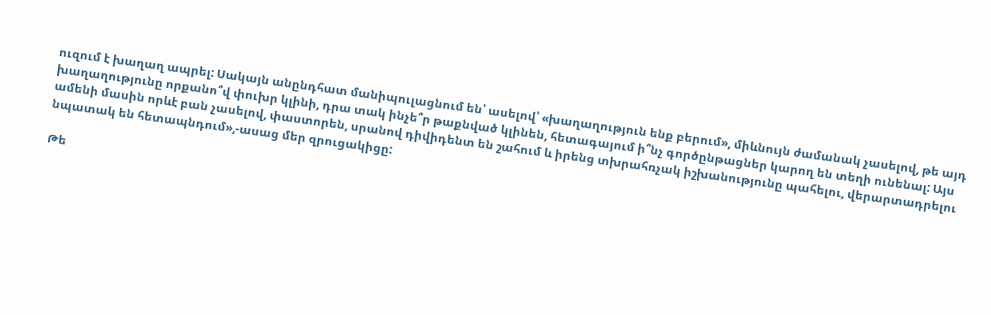ուզում է խաղաղ ապրել: Սակայն անընդհատ մանիպուլացնում են՝ ասելով՝ «խաղաղություն ենք բերում», միևնույն ժամանակ չասելով, թե այդ խաղաղությունը որքանո՞վ փուխր կլինի, դրա տակ ինչե՞ր թաքնված կլինեն, հետագայում ի՞նչ գործընթացներ կարող են տեղի ունենալ: Այս ամենի մասին որևէ բան չասելով, փաստորեն, սրանով դիվիդենտ են շահում և իրենց տխրահռչակ իշխանությունը պահելու, վերարտադրելու նպատակ են հետապնդում»,-ասաց մեր զրուցակիցը:

Թե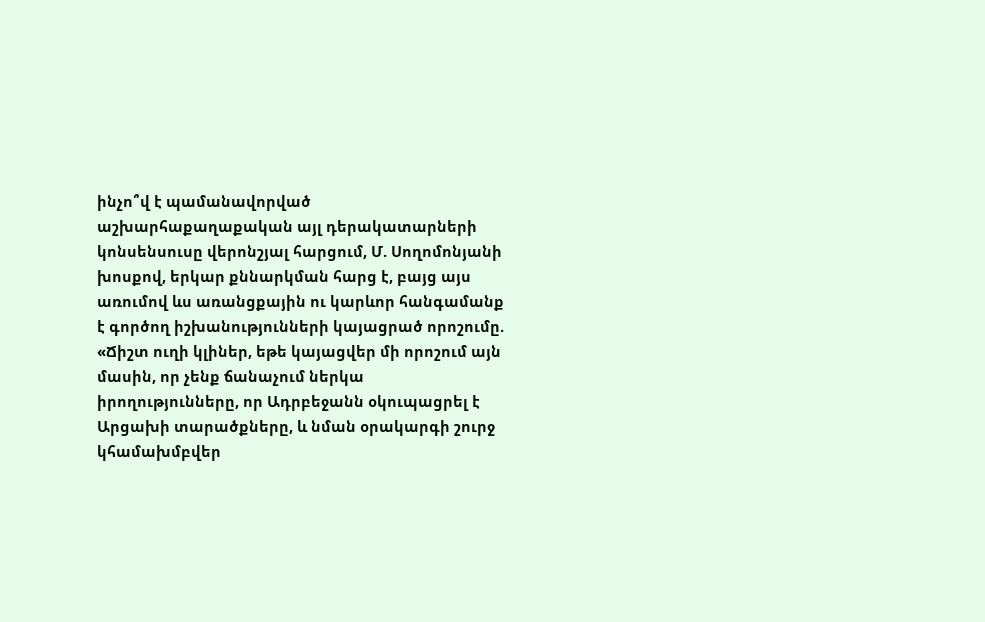ինչո՞վ է պամանավորված աշխարհաքաղաքական այլ դերակատարների կոնսենսուսը վերոնշյալ հարցում, Մ. Սողոմոնյանի խոսքով, երկար քննարկման հարց է, բայց այս առումով ևս առանցքային ու կարևոր հանգամանք է գործող իշխանությունների կայացրած որոշումը. «Ճիշտ ուղի կլիներ, եթե կայացվեր մի որոշում այն մասին, որ չենք ճանաչում ներկա իրողությունները, որ Ադրբեջանն օկուպացրել է Արցախի տարածքները, և նման օրակարգի շուրջ կհամախմբվեր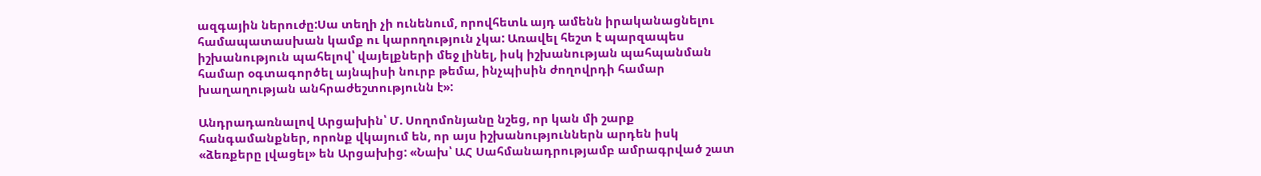ազգային ներուժը:Սա տեղի չի ունենում, որովհետև այդ ամենն իրականացնելու համապատասխան կամք ու կարողություն չկա: Առավել հեշտ է պարզապես իշխանություն պահելով՝ վայելքների մեջ լինել, իսկ իշխանության պահպանման համար օգտագործել այնպիսի նուրբ թեմա, ինչպիսին ժողովրդի համար խաղաղության անհրաժեշտությունն է»:

Անդրադառնալով Արցախին՝ Մ. Սողոմոնյանը նշեց, որ կան մի շարք հանգամանքներ, որոնք վկայում են, որ այս իշխանություններն արդեն իսկ «ձեռքերը լվացել» են Արցախից: «Նախ՝ ԱՀ Սահմանադրությամբ ամրագրված շատ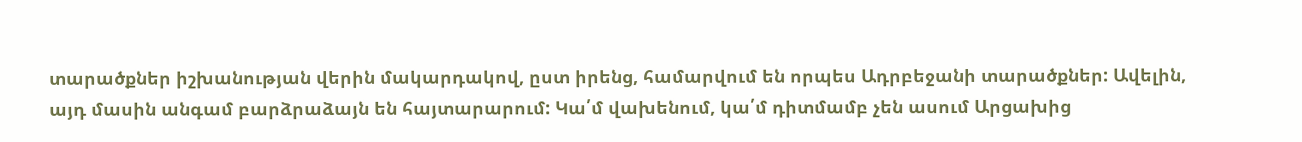տարածքներ իշխանության վերին մակարդակով, ըստ իրենց, համարվում են որպես Ադրբեջանի տարածքներ: Ավելին, այդ մասին անգամ բարձրաձայն են հայտարարում: Կա՛մ վախենում, կա՛մ դիտմամբ չեն ասում Արցախից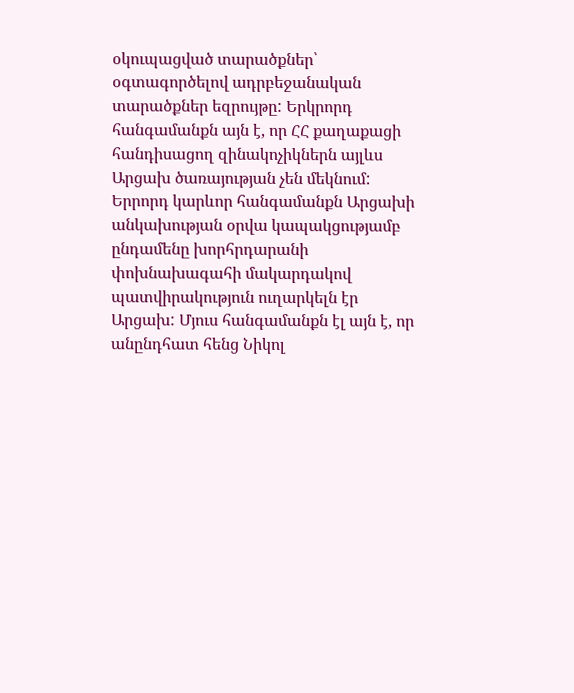օկուպացված տարածքներ՝ օգտագործելով ադրբեջանական տարածքներ եզրույթը: Երկրորդ հանգամանքն այն է, որ ՀՀ քաղաքացի հանդիսացող զինակոչիկներն այլևս Արցախ ծառայության չեն մեկնում: Երրորդ կարևոր հանգամանքն Արցախի անկախության օրվա կապակցությամբ ընդամենը խորհրդարանի փոխնախագահի մակարդակով պատվիրակություն ուղարկելն էր Արցախ: Մյուս հանգամանքն էլ այն է, որ անընդհատ հենց Նիկոլ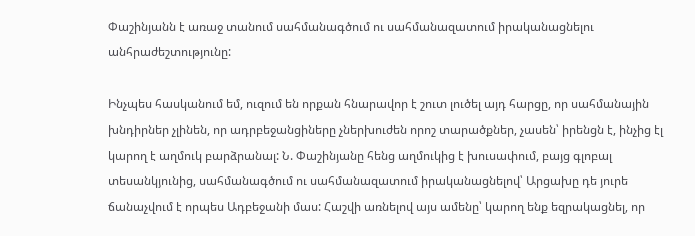Փաշինյանն է առաջ տանում սահմանագծում ու սահմանազատում իրականացնելու անհրաժեշտությունը:

Ինչպես հասկանում եմ, ուզում են որքան հնարավոր է շուտ լուծել այդ հարցը, որ սահմանային խնդիրներ չլինեն, որ ադրբեջանցիները չներխուժեն որոշ տարածքներ, չասեն՝ իրենցն է, ինչից էլ կարող է աղմուկ բարձրանալ: Ն. Փաշինյանը հենց աղմուկից է խուսափում, բայց գլոբալ տեսանկյունից, սահմանագծում ու սահմանազատում իրականացնելով՝ Արցախը դե յուրե ճանաչվում է որպես Ադբեջանի մաս: Հաշվի առնելով այս ամենը՝ կարող ենք եզրակացնել, որ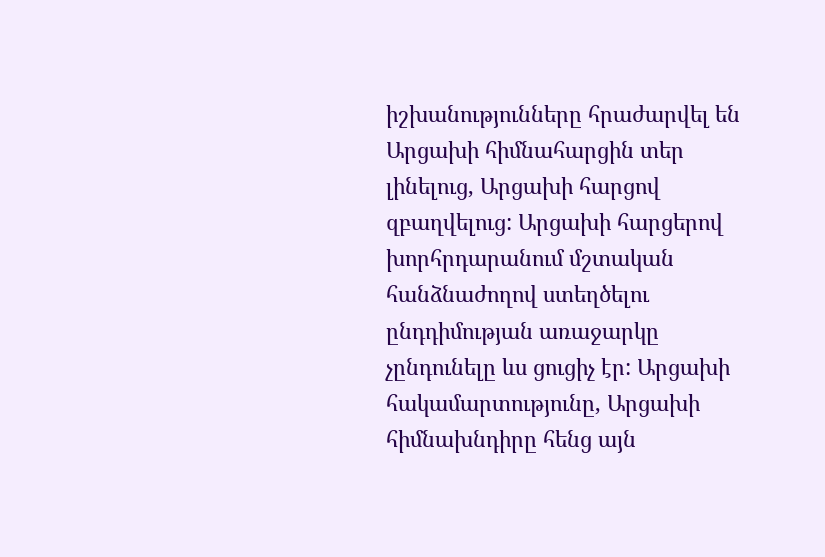իշխանությունները հրաժարվել են Արցախի հիմնահարցին տեր լինելուց, Արցախի հարցով զբաղվելուց: Արցախի հարցերով խորհրդարանում մշտական հանձնաժողով ստեղծելու ընդդիմության առաջարկը չընդունելը ևս ցուցիչ էր: Արցախի հակամարտությունը, Արցախի հիմնախնդիրը հենց այն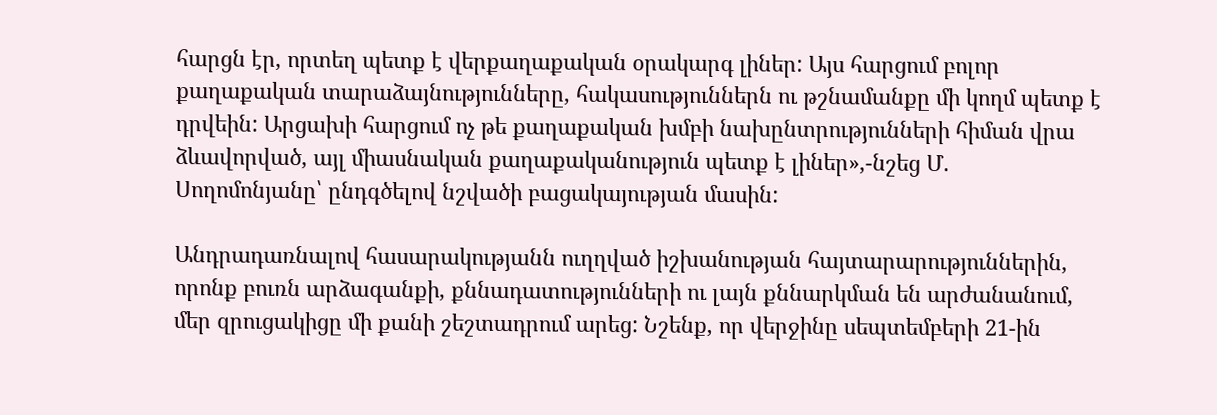հարցն էր, որտեղ պետք է վերքաղաքական օրակարգ լիներ: Այս հարցում բոլոր քաղաքական տարաձայնությունները, հակասություններն ու թշնամանքը մի կողմ պետք է դրվեին: Արցախի հարցում ոչ թե քաղաքական խմբի նախընտրությունների հիման վրա ձևավորված, այլ միասնական քաղաքականություն պետք է լիներ»,-նշեց Մ. Սողոմոնյանը՝ ընդգծելով նշվածի բացակայության մասին:

Անդրադառնալով հասարակությանն ուղղված իշխանության հայտարարություններին, որոնք բուռն արձագանքի, քննադատությունների ու լայն քննարկման են արժանանում, մեր զրուցակիցը մի քանի շեշտադրում արեց: Նշենք, որ վերջինը սեպտեմբերի 21-ին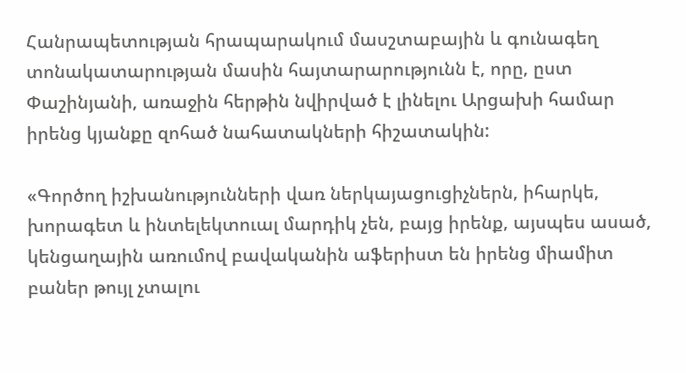Հանրապետության հրապարակում մասշտաբային և գունագեղ տոնակատարության մասին հայտարարությունն է, որը, ըստ Փաշինյանի, առաջին հերթին նվիրված է լինելու Արցախի համար իրենց կյանքը զոհած նահատակների հիշատակին:

«Գործող իշխանությունների վառ ներկայացուցիչներն, իհարկե, խորագետ և ինտելեկտուալ մարդիկ չեն, բայց իրենք, այսպես ասած, կենցաղային առումով բավականին աֆերիստ են իրենց միամիտ բաներ թույլ չտալու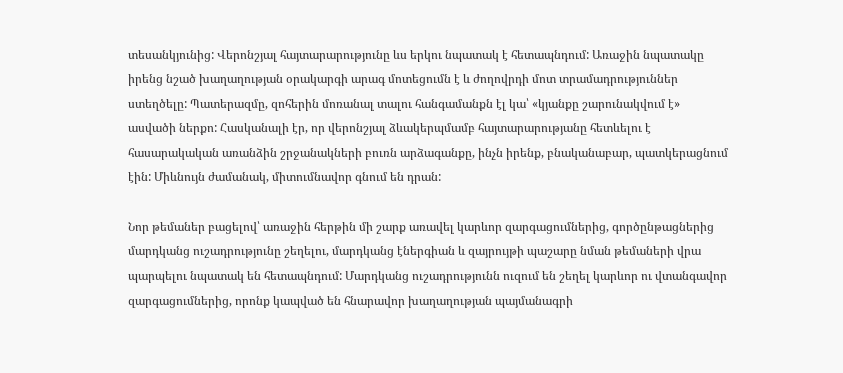տեսանկյունից: Վերոնշյալ հայտարարությունը ևս երկու նպատակ է հետապնդում: Առաջին նպատակը իրենց նշած խաղաղության օրակարգի արագ մոտեցումն է և ժողովրդի մոտ տրամադրություններ ստեղծելը: Պատերազմը, զոհերին մոռանալ տալու հանգամանքն էլ կա՝ «կյանքը շարունակվում է» ասվածի ներքո: Հասկանալի էր, որ վերոնշյալ ձևակերպմամբ հայտարարությանը հետևելու է հասարակական առանձին շրջանակների բուռն արձագանքը, ինչն իրենք, բնականաբար, պատկերացնում էին: Միևնույն ժամանակ, միտումնավոր գնում են դրան:

Նոր թեմաներ բացելով՝ առաջին հերթին մի շարք առավել կարևոր զարգացումներից, գործընթացներից մարդկանց ուշադրությունը շեղելու, մարդկանց էներգիան և զայրույթի պաշարը նման թեմաների վրա պարպելու նպատակ են հետապնդում: Մարդկանց ուշադրությունն ուզում են շեղել կարևոր ու վտանգավոր զարգացումներից, որոնք կապված են հնարավոր խաղաղության պայմանագրի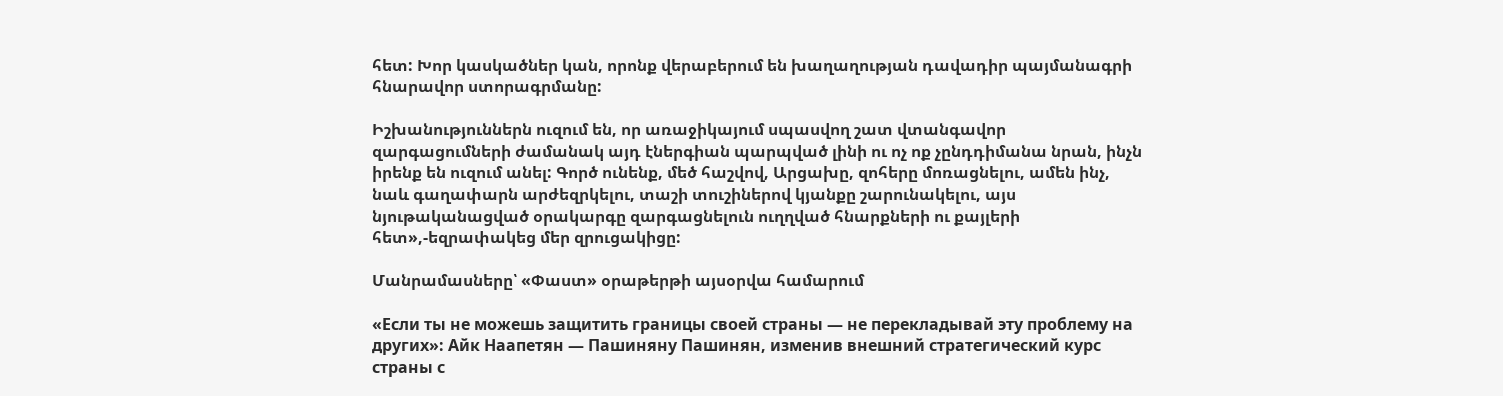հետ: Խոր կասկածներ կան, որոնք վերաբերում են խաղաղության դավադիր պայմանագրի հնարավոր ստորագրմանը:

Իշխանություններն ուզում են, որ առաջիկայում սպասվող շատ վտանգավոր զարգացումների ժամանակ այդ էներգիան պարպված լինի ու ոչ ոք չընդդիմանա նրան, ինչն իրենք են ուզում անել: Գործ ունենք, մեծ հաշվով, Արցախը, զոհերը մոռացնելու, ամեն ինչ, նաև գաղափարն արժեզրկելու, տաշի տուշիներով կյանքը շարունակելու, այս նյութականացված օրակարգը զարգացնելուն ուղղված հնարքների ու քայլերի հետ»,-եզրափակեց մեր զրուցակիցը:

Մանրամասները՝ «Փաստ» օրաթերթի այսօրվա համարում

«Если ты не можешь защитить границы своей страны — не перекладывай эту проблему на других»: Айк Наапетян — Пашиняну Пашинян, изменив внешний стратегический курс страны с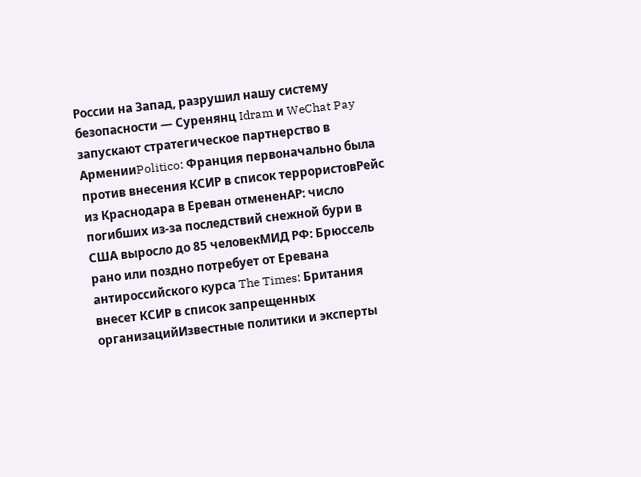России на Запад, разрушил нашу систему безопасности — Суренянц Idram и WeChat Pay запускают стратегическое партнерство в АрменииPolitico: Франция первоначально была против внесения КСИР в список террористовРейс из Краснодара в Ереван отмененAP: число погибших из-за последствий снежной бури в США выросло до 85 человекМИД РФ: Брюссель рано или поздно потребует от Еревана антироссийского курса The Times: Британия внесет КСИР в список запрещенных организацийИзвестные политики и эксперты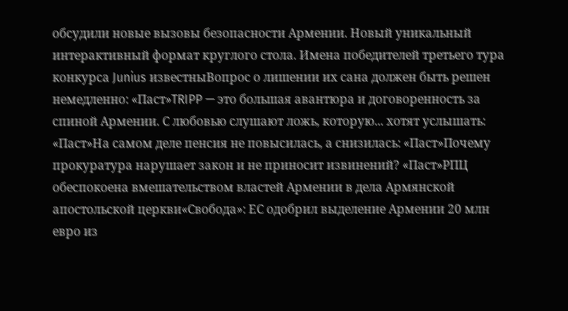обсудили новые вызовы безопасности Армении. Новый уникальный интерактивный формат круглого стола. Имена победителей третьего тура конкурса Junius известныВопрос о лишении их сана должен быть решен немедленно: «Паст»TRIPP — это большая авантюра и договоренность за спиной Армении. С любовью слушают ложь, которую... хотят услышать: «Паст»На самом деле пенсия не повысилась, а снизилась: «Паст»Почему прокуратура нарушает закон и не приносит извинений? «Паст»РПЦ обеспокоена вмешательством властей Армении в дела Армянской апостольской церкви«Свобода»: ЕС одобрил выделение Армении 20 млн евро из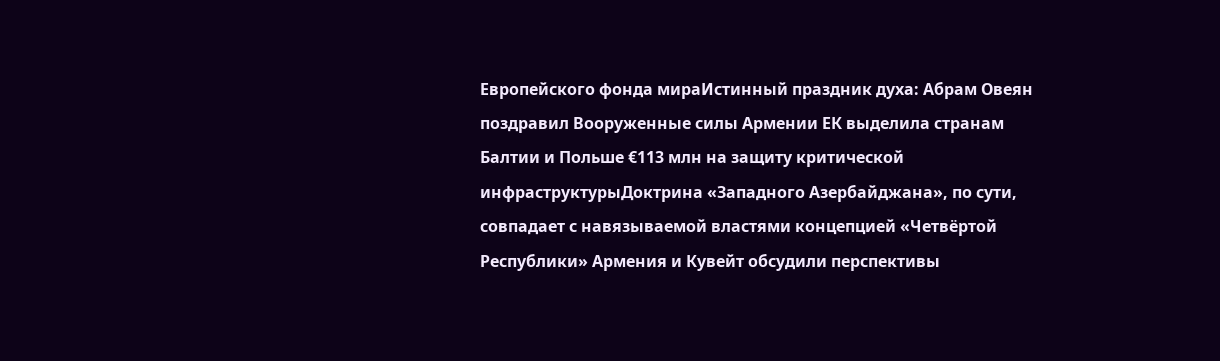Европейского фонда мираИстинный праздник духа: Абрам Овеян поздравил Вооруженные силы Армении ЕК выделила странам Балтии и Польше €113 млн на защиту критической инфраструктурыДоктрина «Западного Азербайджана», по сути, совпадает с навязываемой властями концепцией «Четвёртой Республики» Армения и Кувейт обсудили перспективы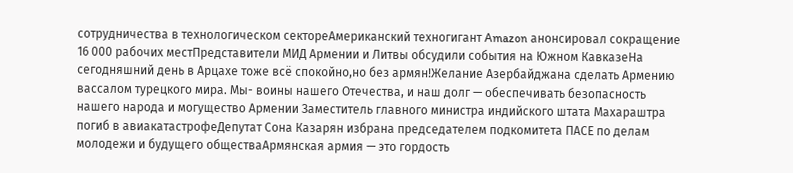сотрудничества в технологическом сектореАмериканский техногигант Amazon анонсировал сокращение 16 000 рабочих местПредставители МИД Армении и Литвы обсудили события на Южном КавказеНа сегодняшний день в Арцахе тоже всё спокойно,но без армян!Желание Азербайджана сделать Армению вассалом турецкого мира. Мы- воины нашего Отечества, и наш долг — обеспечивать безопасность нашего народа и могущество Армении Заместитель главного министра индийского штата Махараштра погиб в авиакатастрофеДепутат Сона Казарян избрана председателем подкомитета ПАСЕ по делам молодежи и будущего обществаАрмянская армия — это гордость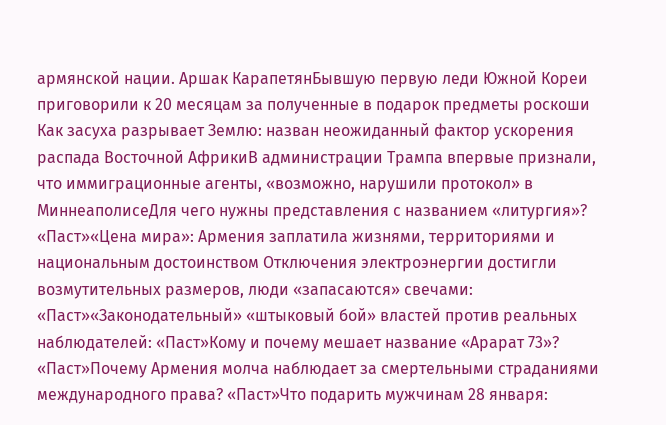армянской нации. Аршак КарапетянБывшую первую леди Южной Кореи приговорили к 20 месяцам за полученные в подарок предметы роскоши Как засуха разрывает Землю: назван неожиданный фактор ускорения распада Восточной АфрикиВ администрации Трампа впервые признали, что иммиграционные агенты, «возможно, нарушили протокол» в МиннеаполисеДля чего нужны представления с названием «литургия»? «Паст»«Цена мира»: Армения заплатила жизнями, территориями и национальным достоинством Отключения электроэнергии достигли возмутительных размеров, люди «запасаются» свечами: «Паст»«Законодательный» «штыковый бой» властей против реальных наблюдателей: «Паст»Кому и почему мешает название «Арарат 73»? «Паст»Почему Армения молча наблюдает за смертельными страданиями международного права? «Паст»Что подарить мужчинам 28 января: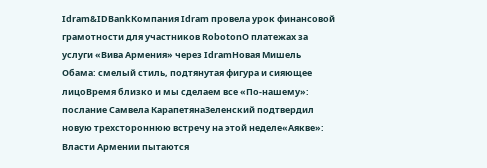Idram&IDBankКомпания Idram провела урок финансовой грамотности для участников RobotonО платежах за услуги «Вива Армения» через IdramНовая Мишель Обама: смелый стиль, подтянутая фигура и сияющее лицоВремя близко и мы сделаем все «По-нашему»: послание Самвела КарапетянаЗеленский подтвердил новую трехстороннюю встречу на этой неделе«Аякве»: Власти Армении пытаются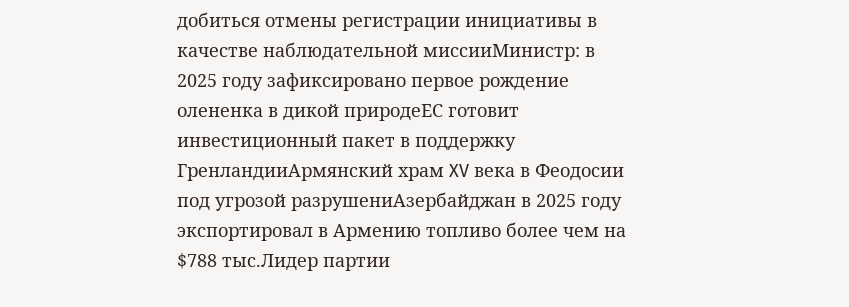добиться отмены регистрации инициативы в качестве наблюдательной миссииМинистр: в 2025 году зафиксировано первое рождение олененка в дикой природеЕС готовит инвестиционный пакет в поддержку ГренландииАрмянский храм XV века в Феодосии под угрозой разрушениАзербайджан в 2025 году экспортировал в Армению топливо более чем на $788 тыс.Лидер партии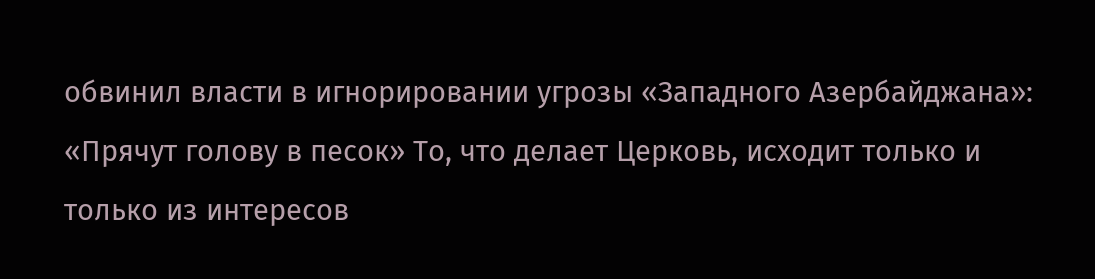обвинил власти в игнорировании угрозы «Западного Азербайджана»: «Прячут голову в песок» То, что делает Церковь, исходит только и только из интересов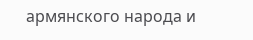армянского народа и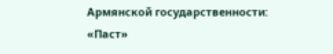Армянской государственности: «Паст»